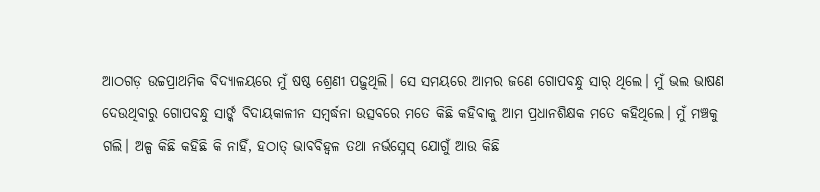ଆଠଗଡ଼ ଉଚ୍ଚପ୍ରାଥମିକ ବିଦ୍ୟାଳୟରେ ମୁଁ ଷଷ୍ଠ ଶ୍ରେଣୀ ପଢ଼ୁଥିଲି। ସେ ସମୟରେ ଆମର ଜଣେ ଗୋପବନ୍ଧୁ ସାର୍ ଥିଲେ। ମୁଁ ଭଲ ଭାଷଣ ଦେଉଥିବାରୁ ଗୋପବନ୍ଧୁ ସାର୍ଙ୍କ ବିଦାୟକାଳୀନ ସମ୍ବର୍ଦ୍ଧନା ଉତ୍ସବରେ ମତେ କିଛି କହିବାକୁ ଆମ ପ୍ରଧାନଶିକ୍ଷକ ମତେ କହିଥିଲେ। ମୁଁ ମଞ୍ଚକୁ ଗଲି। ଅଳ୍ପ କିଛି କହିଛି କି ନାହିଁ, ହଠାତ୍ ଭାବବିହ୍ଵଳ ତଥା ନର୍ଭସ୍ନେସ୍ ଯୋଗୁଁ ଆଉ କିଛି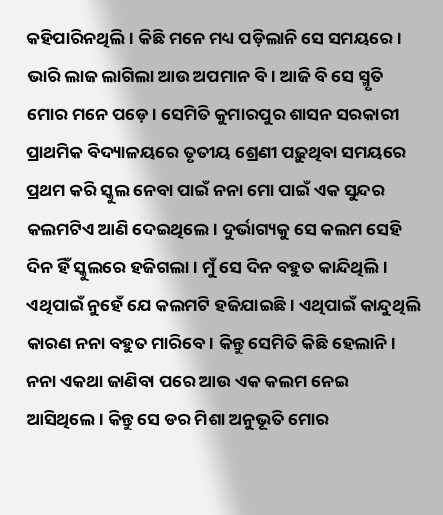କହିପାରିନଥିଲି। କିଛି ମନେ ମଧ୍ୟ ପଡ଼ିଲାନି ସେ ସମୟରେ। ଭାରି ଲାଜ ଲାଗିଲା ଆଉ ଅପମାନ ବି। ଆଜି ବି ସେ ସ୍ମୃତି ମୋର ମନେ ପଡ଼େ। ସେମିତି କୁମାରପୁର ଶାସନ ସରକାରୀ ପ୍ରାଥମିକ ବିଦ୍ୟାଳୟରେ ତୃତୀୟ ଶ୍ରେଣୀ ପଢ଼ୁଥିବା ସମୟରେ ପ୍ରଥମ କରି ସ୍କୁଲ ନେବା ପାଇଁ ନନା ମୋ ପାଇଁ ଏକ ସୁନ୍ଦର କଲମଟିଏ ଆଣି ଦେଇଥିଲେ। ଦୁର୍ଭାଗ୍ୟକୁ ସେ କଲମ ସେହି ଦିନ ହିଁ ସ୍କୁଲରେ ହଜିଗଲା। ମୁଁ ସେ ଦିନ ବହୁତ କାନ୍ଦିଥିଲି। ଏଥିପାଇଁ ନୁହେଁ ଯେ କଲମଟି ହଜିଯାଇଛି। ଏଥିପାଇଁ କାନ୍ଦୁଥିଲି କାରଣ ନନା ବହୁତ ମାରିବେ। କିନ୍ତୁ ସେମିତି କିଛି ହେଲାନି। ନନା ଏକଥା ଜାଣିବା ପରେ ଆଉ ଏକ କଲମ ନେଇ ଆସିଥିଲେ। କିନ୍ତୁ ସେ ଡର ମିଶା ଅନୁଭୂତି ମୋର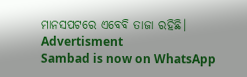ମାନସପଟରେ ଏବେବି ତାଜା ରହିଛି।
Advertisment
Sambad is now on WhatsApp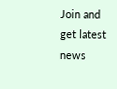Join and get latest news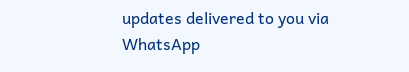updates delivered to you via WhatsApp